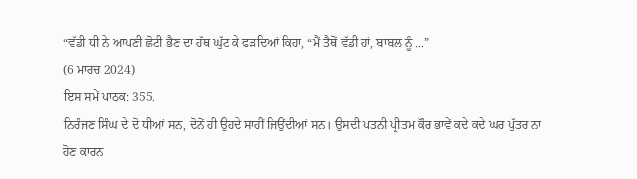“ਵੱਡੀ ਧੀ ਨੇ ਆਪਣੀ ਛੋਟੀ ਭੈਣ ਦਾ ਹੱਥ ਘੁੱਟ ਕੇ ਫੜਦਿਆਂ ਕਿਹਾ, “ਮੈਂ ਤੈਥੋਂ ਵੱਡੀ ਹਾਂ, ਬਾਬਲ ਨੂੰ ...”
(6 ਮਾਰਚ 2024)
ਇਸ ਸਮੇਂ ਪਾਠਕ: 355.
ਨਿਰੰਜਣ ਸਿੰਘ ਦੇ ਦੋ ਧੀਆਂ ਸਨ, ਦੋਨੋਂ ਹੀ ਉਹਦੇ ਸਾਹੀਂ ਜਿਉਂਦੀਆਂ ਸਨ। ਉਸਦੀ ਪਤਨੀ ਪ੍ਰੀਤਮ ਕੌਰ ਭਾਵੇਂ ਕਦੇ ਕਦੇ ਘਰ ਪੁੱਤਰ ਨਾ ਹੋਣ ਕਾਰਨ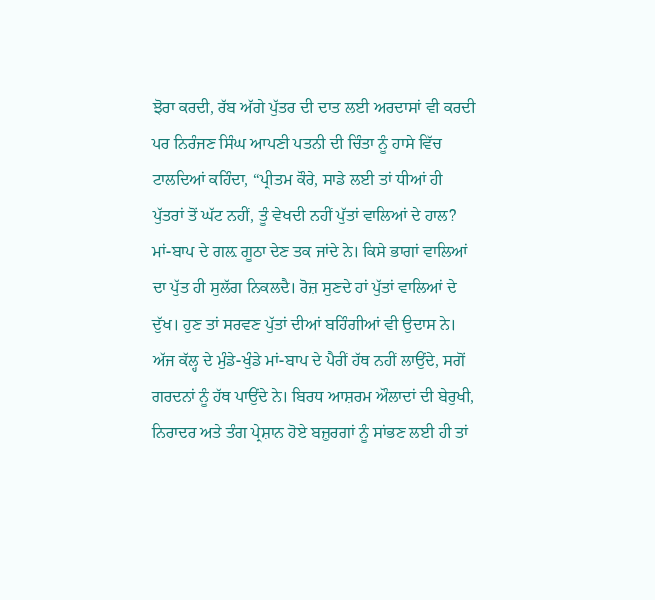ਝੋਰਾ ਕਰਦੀ, ਰੱਬ ਅੱਗੇ ਪੁੱਤਰ ਦੀ ਦਾਤ ਲਈ ਅਰਦਾਸਾਂ ਵੀ ਕਰਦੀ ਪਰ ਨਿਰੰਜਣ ਸਿੰਘ ਆਪਣੀ ਪਤਨੀ ਦੀ ਚਿੰਤਾ ਨੂੰ ਹਾਸੇ ਵਿੱਚ ਟਾਲਦਿਆਂ ਕਹਿੰਦਾ, “ਪ੍ਰੀਤਮ ਕੌਰੇ, ਸਾਡੇ ਲਈ ਤਾਂ ਧੀਆਂ ਹੀ ਪੁੱਤਰਾਂ ਤੋਂ ਘੱਟ ਨਹੀਂ, ਤੂੰ ਵੇਖਦੀ ਨਹੀਂ ਪੁੱਤਾਂ ਵਾਲਿਆਂ ਦੇ ਹਾਲ? ਮਾਂ-ਬਾਪ ਦੇ ਗਲ਼ ਗੂਠਾ ਦੇਣ ਤਕ ਜਾਂਦੇ ਨੇ। ਕਿਸੇ ਭਾਗਾਂ ਵਾਲਿਆਂ ਦਾ ਪੁੱਤ ਹੀ ਸੁਲੱਗ ਨਿਕਲਦੈ। ਰੋਜ਼ ਸੁਣਦੇ ਹਾਂ ਪੁੱਤਾਂ ਵਾਲਿਆਂ ਦੇ ਦੁੱਖ। ਹੁਣ ਤਾਂ ਸਰਵਣ ਪੁੱਤਾਂ ਦੀਆਂ ਬਹਿੰਗੀਆਂ ਵੀ ਉਦਾਸ ਨੇ। ਅੱਜ ਕੱਲ੍ਹ ਦੇ ਮੁੰਡੇ-ਖੁੰਡੇ ਮਾਂ-ਬਾਪ ਦੇ ਪੈਰੀਂ ਹੱਥ ਨਹੀਂ ਲਾਉਂਦੇ, ਸਗੋਂ ਗਰਦਨਾਂ ਨੂੰ ਹੱਥ ਪਾਉਂਦੇ ਨੇ। ਬਿਰਧ ਆਸ਼ਰਮ ਔਲਾਦਾਂ ਦੀ ਬੇਰੁਖੀ, ਨਿਰਾਦਰ ਅਤੇ ਤੰਗ ਪ੍ਰੇਸ਼ਾਨ ਹੋਏ ਬਜ਼ੁਰਗਾਂ ਨੂੰ ਸਾਂਭਣ ਲਈ ਹੀ ਤਾਂ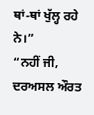ਥਾਂ-ਥਾਂ ਖੁੱਲ੍ਹ ਰਹੇ ਨੇ।”
“ਨਹੀਂ ਜੀ, ਦਰਅਸਲ ਔਰਤ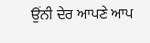ਉਂਨੀ ਦੇਰ ਆਪਣੇ ਆਪ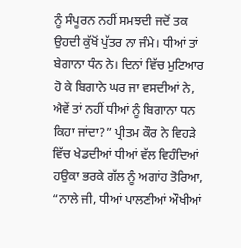ਨੂੰ ਸੰਪੂਰਨ ਨਹੀਂ ਸਮਝਦੀ ਜਦੋਂ ਤਕ ਉਹਦੀ ਕੁੱਖੋਂ ਪੁੱਤਰ ਨਾ ਜੰਮੇ। ਧੀਆਂ ਤਾਂ ਬੇਗਾਨਾ ਧੰਨ ਨੇ। ਦਿਨਾਂ ਵਿੱਚ ਮੁਟਿਆਰ ਹੋ ਕੇ ਬਿਗਾਨੇ ਘਰ ਜਾ ਵਸਦੀਆਂ ਨੇ, ਐਵੇਂ ਤਾਂ ਨਹੀਂ ਧੀਆਂ ਨੂੰ ਬਿਗਾਨਾ ਧਨ ਕਿਹਾ ਜਾਂਦਾ?” ਪ੍ਰੀਤਮ ਕੌਰ ਨੇ ਵਿਹੜੇ ਵਿੱਚ ਖੇਡਦੀਆਂ ਧੀਆਂ ਵੱਲ ਵਿਹੰਦਿਆਂ ਹਉਕਾ ਭਰਕੇ ਗੱਲ ਨੂੰ ਅਗਾਂਹ ਤੋਰਿਆ, “ਨਾਲੇ ਜੀ, ਧੀਆਂ ਪਾਲਣੀਆਂ ਔਖੀਆਂ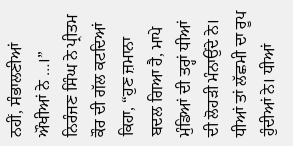ਨਹੀਂ, ਸੰਭਾਲਣੀਆਂ ਔਖੀਆਂ ਨੇ …।”
ਨਿਰੰਜਣ ਸਿੰਘ ਨੇ ਪ੍ਰੀਤਮ ਕੌਰ ਦੀ ਗੱਲ ਕਟਦਿਆਂ ਕਿਹਾ, “ਹੁਣ ਜ਼ਮਾਨਾ ਬਦਲ ਗਿਆ ਹੈ, ਮਾਪੇ ਮੁੰਡਿਆਂ ਦੀ ਤਰ੍ਹਾਂ ਧੀਆਂ ਦੀ ਲੋਹੜੀ ਮੰਨਾਉਂਦੇ ਨੇ। ਧੀਆਂ ਤਾਂ ਲੱਛਮੀ ਦਾ ਰੂਪ ਹੁੰਦੀਆਂ ਨੇ। ਧੀਆਂ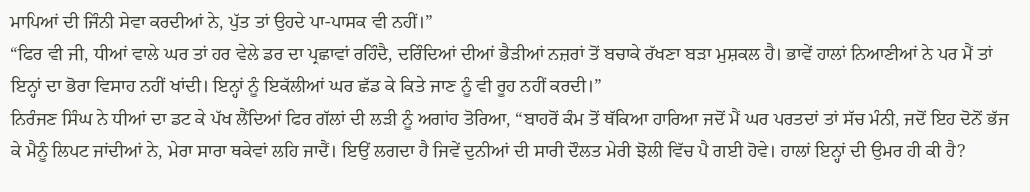ਮਾਪਿਆਂ ਦੀ ਜਿੰਨੀ ਸੇਵਾ ਕਰਦੀਆਂ ਨੇ, ਪੁੱਤ ਤਾਂ ਉਹਦੇ ਪਾ-ਪਾਸਕ ਵੀ ਨਹੀਂ।”
“ਫਿਰ ਵੀ ਜੀ, ਧੀਆਂ ਵਾਲੇ ਘਰ ਤਾਂ ਹਰ ਵੇਲੇ ਡਰ ਦਾ ਪ੍ਰਛਾਵਾਂ ਰਹਿੰਦੈ, ਦਰਿੰਦਿਆਂ ਦੀਆਂ ਭੈੜੀਆਂ ਨਜ਼ਰਾਂ ਤੋਂ ਬਚਾਕੇ ਰੱਖਣਾ ਬੜਾ ਮੁਸ਼ਕਲ ਹੈ। ਭਾਵੇਂ ਹਾਲਾਂ ਨਿਆਣੀਆਂ ਨੇ ਪਰ ਮੈਂ ਤਾਂ ਇਨ੍ਹਾਂ ਦਾ ਭੋਰਾ ਵਿਸਾਹ ਨਹੀਂ ਖਾਂਦੀ। ਇਨ੍ਹਾਂ ਨੂੰ ਇਕੱਲੀਆਂ ਘਰ ਛੱਡ ਕੇ ਕਿਤੇ ਜਾਣ ਨੂੰ ਵੀ ਰੂਹ ਨਹੀਂ ਕਰਦੀ।”
ਨਿਰੰਜਣ ਸਿੰਘ ਨੇ ਧੀਆਂ ਦਾ ਡਟ ਕੇ ਪੱਖ ਲੈਂਦਿਆਂ ਫਿਰ ਗੱਲਾਂ ਦੀ ਲੜੀ ਨੂੰ ਅਗਾਂਹ ਤੋਰਿਆ, “ਬਾਹਰੋਂ ਕੰਮ ਤੋਂ ਥੱਕਿਆ ਹਾਰਿਆ ਜਦੋਂ ਮੈਂ ਘਰ ਪਰਤਦਾਂ ਤਾਂ ਸੱਚ ਮੰਨੀ, ਜਦੋਂ ਇਹ ਦੋਨੋਂ ਭੱਜ ਕੇ ਮੈਨੂੰ ਲਿਪਟ ਜਾਂਦੀਆਂ ਨੇ, ਮੇਰਾ ਸਾਰਾ ਥਕੇਵਾਂ ਲਹਿ ਜਾਦੈਂ। ਇਉਂ ਲਗਦਾ ਹੈ ਜਿਵੇਂ ਦੁਨੀਆਂ ਦੀ ਸਾਰੀ ਦੌਲਤ ਮੇਰੀ ਝੋਲੀ ਵਿੱਚ ਪੈ ਗਈ ਹੋਵੇ। ਹਾਲਾਂ ਇਨ੍ਹਾਂ ਦੀ ਉਮਰ ਹੀ ਕੀ ਹੈ?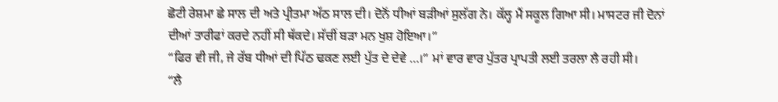ਛੋਟੀ ਰੇਸ਼ਮਾ ਛੇ ਸਾਲ ਦੀ ਅਤੇ ਪ੍ਰੀਤਮਾ ਅੱਠ ਸਾਲ ਦੀ। ਦੋਨੋਂ ਧੀਆਂ ਬੜੀਆਂ ਸੁਲੱਗ ਨੇ। ਕੱਲ੍ਹ ਮੈਂ ਸਕੂਲ ਗਿਆ ਸੀ। ਮਾਸਟਰ ਜੀ ਦੋਨਾਂ ਦੀਆਂ ਤਾਰੀਫਾਂ ਕਰਦੇ ਨਹੀਂ ਸੀ ਥੱਕਦੇ। ਸੱਚੀਂ ਬੜਾ ਮਨ ਖੁਸ਼ ਹੋਇਆ।”
“ਫਿਰ ਵੀ ਜੀ, ਜੇ ਰੱਬ ਧੀਆਂ ਦੀ ਪਿੱਠ ਢਕਣ ਲਈ ਪੁੱਤ ਦੇ ਦੇਵੇ …।” ਮਾਂ ਵਾਰ ਵਾਰ ਪੁੱਤਰ ਪ੍ਰਾਪਤੀ ਲਈ ਤਰਲਾ ਲੈ ਰਹੀ ਸੀ।
“ਲੈ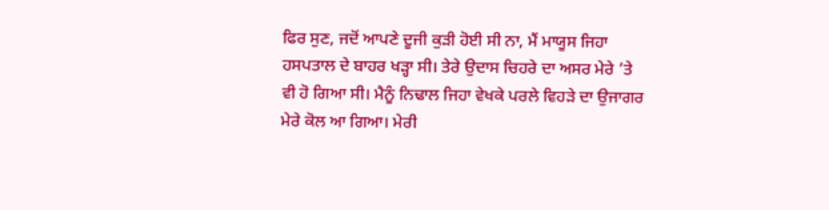ਫਿਰ ਸੁਣ, ਜਦੋਂ ਆਪਣੇ ਦੂਜੀ ਕੁੜੀ ਹੋਈ ਸੀ ਨਾ, ਮੈਂ ਮਾਯੂਸ ਜਿਹਾ ਹਸਪਤਾਲ ਦੇ ਬਾਹਰ ਖੜ੍ਹਾ ਸੀ। ਤੇਰੇ ਉਦਾਸ ਚਿਹਰੇ ਦਾ ਅਸਰ ਮੇਰੇ ’ਤੇ ਵੀ ਹੋ ਗਿਆ ਸੀ। ਮੈਨੂੰ ਨਿਢਾਲ ਜਿਹਾ ਵੇਖਕੇ ਪਰਲੇ ਵਿਹੜੇ ਦਾ ਉਜਾਗਰ ਮੇਰੇ ਕੋਲ ਆ ਗਿਆ। ਮੇਰੀ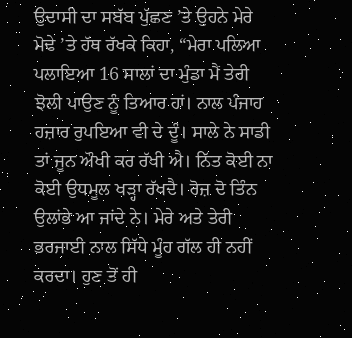ਉਦਾਸੀ ਦਾ ਸਬੱਬ ਪੁੱਛਣ ’ਤੇ ਉਹਨੇ ਮੇਰੇ ਮੋਢੇ ’ਤੇ ਹੱਥ ਰੱਖਕੇ ਕਿਹਾ, “ਮੇਰਾ ਪਲਿਆ ਪਲਾਇਆ 16 ਸਾਲਾਂ ਦਾ ਮੁੰਡਾ ਮੈਂ ਤੇਰੀ ਝੋਲੀ ਪਾਉਣ ਨੂੰ ਤਿਆਰ ਹਾਂ। ਨਾਲ ਪੰਜਾਹ ਹਜ਼ਾਰ ਰੁਪਇਆ ਵੀ ਦੇ ਦੂੰ। ਸਾਲੇ ਨੇ ਸਾਡੀ ਤਾਂ ਜੂਨ ਔਖੀ ਕਰ ਰੱਖੀ ਐ। ਨਿੱਤ ਕੋਈ ਨਾ ਕੋਈ ਉਧਮੂਲ ਖੜ੍ਹਾ ਰੱਖਦੈ। ਰੋਜ਼ ਦੋ ਤਿੰਨ ਉਲਾਂਭੇ ਆ ਜਾਂਦੇ ਨੇ। ਮੇਰੇ ਅਤੇ ਤੇਰੀ ਭਰਜਾਈ ਨਾਲ ਸਿੱਧੇ ਮੂੰਹ ਗੱਲ ਹੀ ਨਹੀਂ ਕਰਦਾ। ਹੁਣ ਤੋਂ ਹੀ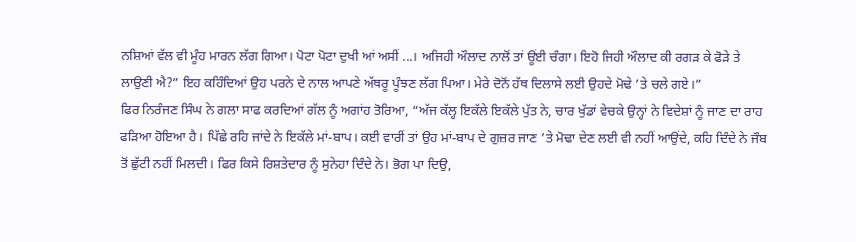ਨਸ਼ਿਆਂ ਵੱਲ ਵੀ ਮੂੰਹ ਮਾਰਨ ਲੱਗ ਗਿਆ। ਪੋਟਾ ਪੋਟਾ ਦੁਖੀ ਆਂ ਅਸੀਂ ...। ਅਜਿਹੀ ਔਲਾਦ ਨਾਲੋਂ ਤਾਂ ਊਂਈ ਚੰਗਾ। ਇਹੋ ਜਿਹੀ ਔਲਾਦ ਕੀ ਰਗੜ ਕੇ ਫੋੜੇ ਤੇ ਲਾਉਣੀ ਐ?” ਇਹ ਕਹਿੰਦਿਆਂ ਉਹ ਪਰਨੇ ਦੇ ਨਾਲ ਆਪਣੇ ਅੱਥਰੂ ਪੂੰਝਣ ਲੱਗ ਪਿਆ। ਮੇਰੇ ਦੋਨੋਂ ਹੱਥ ਦਿਲਾਸੇ ਲਈ ਉਹਦੇ ਮੋਢੇ ’ਤੇ ਚਲੇ ਗਏ।”
ਫਿਰ ਨਿਰੰਜਣ ਸਿੰਘ ਨੇ ਗਲਾ ਸਾਫ ਕਰਦਿਆਂ ਗੱਲ ਨੂੰ ਅਗਾਂਹ ਤੋਰਿਆ, “ਅੱਜ ਕੱਲ੍ਹ ਇਕੱਲੇ ਇਕੱਲੇ ਪੁੱਤ ਨੇ, ਚਾਰ ਖੁੱਡਾਂ ਵੇਚਕੇ ਉਨ੍ਹਾਂ ਨੇ ਵਿਦੇਸ਼ਾਂ ਨੂੰ ਜਾਣ ਦਾ ਰਾਹ ਫੜਿਆ ਹੋਇਆ ਹੈ। ਪਿੱਛੇ ਰਹਿ ਜਾਂਦੇ ਨੇ ਇਕੱਲੇ ਮਾਂ-ਬਾਪ। ਕਈ ਵਾਰੀਂ ਤਾਂ ਉਹ ਮਾਂ-ਬਾਪ ਦੇ ਗੁਜ਼ਰ ਜਾਣ ’ਤੇ ਮੋਢਾ ਦੇਣ ਲਈ ਵੀ ਨਹੀਂ ਆਉਂਦੇ, ਕਹਿ ਦਿੰਦੇ ਨੇ ਜੌਬ ਤੋਂ ਛੁੱਟੀ ਨਹੀਂ ਮਿਲਦੀ। ਫਿਰ ਕਿਸੇ ਰਿਸ਼ਤੇਦਾਰ ਨੂੰ ਸੁਨੇਹਾ ਦਿੰਦੇ ਨੇ। ਭੋਗ ਪਾ ਦਿਉ,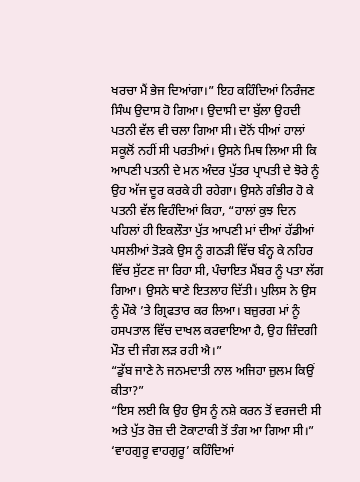ਖਰਚਾ ਮੈਂ ਭੇਜ ਦਿਆਂਗਾ।” ਇਹ ਕਹਿੰਦਿਆਂ ਨਿਰੰਜਣ ਸਿੰਘ ਉਦਾਸ ਹੋ ਗਿਆ। ਉਦਾਸੀ ਦਾ ਬੁੱਲਾ ਉਹਦੀ ਪਤਨੀ ਵੱਲ ਵੀ ਚਲਾ ਗਿਆ ਸੀ। ਦੋਨੋਂ ਧੀਆਂ ਹਾਲਾਂ ਸਕੂਲੋਂ ਨਹੀਂ ਸੀ ਪਰਤੀਆਂ। ਉਸਨੇ ਮਿਥ ਲਿਆ ਸੀ ਕਿ ਆਪਣੀ ਪਤਨੀ ਦੇ ਮਨ ਅੰਦਰ ਪੁੱਤਰ ਪ੍ਰਾਪਤੀ ਦੇ ਝੋਰੇ ਨੂੰ ਉਹ ਅੱਜ ਦੂਰ ਕਰਕੇ ਹੀ ਰਹੇਗਾ। ਉਸਨੇ ਗੰਭੀਰ ਹੋ ਕੇ ਪਤਨੀ ਵੱਲ ਵਿਹੰਦਿਆਂ ਕਿਹਾ, “ਹਾਲਾਂ ਕੁਝ ਦਿਨ ਪਹਿਲਾਂ ਹੀ ਇਕਲੌਤਾ ਪੁੱਤ ਆਪਣੀ ਮਾਂ ਦੀਆਂ ਹੱਡੀਆਂ ਪਸਲੀਆਂ ਤੋੜਕੇ ਉਸ ਨੂੰ ਗਠੜੀ ਵਿੱਚ ਬੰਨ੍ਹ ਕੇ ਨਹਿਰ ਵਿੱਚ ਸੁੱਟਣ ਜਾ ਰਿਹਾ ਸੀ, ਪੰਚਾਇਤ ਮੈਂਬਰ ਨੂੰ ਪਤਾ ਲੱਗ ਗਿਆ। ਉਸਨੇ ਥਾਣੇ ਇਤਲਾਹ ਦਿੱਤੀ। ਪੁਲਿਸ ਨੇ ਉਸ ਨੂੰ ਮੌਕੇ ’ਤੇ ਗ੍ਰਿਫਤਾਰ ਕਰ ਲਿਆ। ਬਜ਼ੁਰਗ ਮਾਂ ਨੂੰ ਹਸਪਤਾਲ ਵਿੱਚ ਦਾਖਲ ਕਰਵਾਇਆ ਹੈ, ਉਹ ਜ਼ਿੰਦਗੀ ਮੌਤ ਦੀ ਜੰਗ ਲੜ ਰਹੀ ਐ।”
“ਡੁੱਬ ਜਾਣੇ ਨੇ ਜਨਮਦਾਤੀ ਨਾਲ ਅਜਿਹਾ ਜ਼ੁਲਮ ਕਿਉਂ ਕੀਤਾ?”
“ਇਸ ਲਈ ਕਿ ਉਹ ਉਸ ਨੂੰ ਨਸ਼ੇ ਕਰਨ ਤੋਂ ਵਰਜਦੀ ਸੀ ਅਤੇ ਪੁੱਤ ਰੋਜ਼ ਦੀ ਟੋਕਾਟਾਕੀ ਤੋਂ ਤੰਗ ਆ ਗਿਆ ਸੀ।”
‘ਵਾਹਗੁਰੂ ਵਾਹਗੁਰੂ’ ਕਹਿੰਦਿਆਂ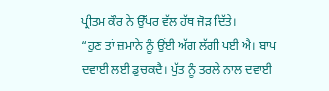ਪ੍ਰੀਤਮ ਕੌਰ ਨੇ ਉੱਪਰ ਵੱਲ ਹੱਥ ਜੋੜ ਦਿੱਤੇ।
“ਹੁਣ ਤਾਂ ਜ਼ਮਾਨੇ ਨੂੰ ਉਂਈ ਅੱਗ ਲੱਗੀ ਪਈ ਐ। ਬਾਪ ਦਵਾਈ ਲਈ ਡੁਚਕਦੈ। ਪੁੱਤ ਨੂੰ ਤਰਲੇ ਨਾਲ ਦਵਾਈ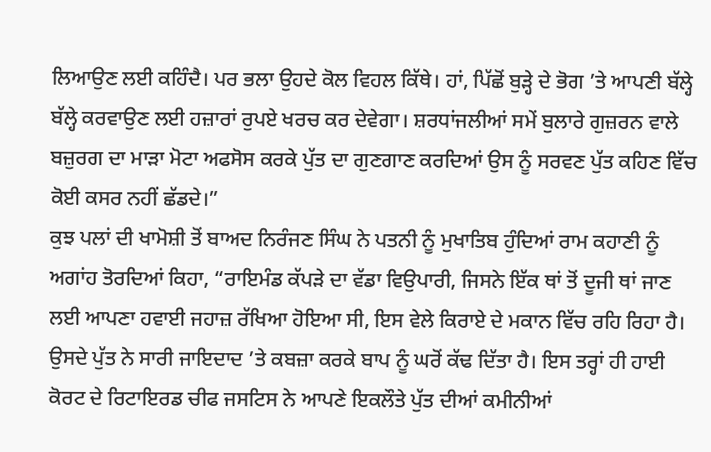ਲਿਆਉਣ ਲਈ ਕਹਿੰਦੈ। ਪਰ ਭਲਾ ਉਹਦੇ ਕੋਲ ਵਿਹਲ ਕਿੱਥੇ। ਹਾਂ, ਪਿੱਛੋਂ ਬੁੜ੍ਹੇ ਦੇ ਭੋਗ ’ਤੇ ਆਪਣੀ ਬੱਲ੍ਹੇ ਬੱਲ੍ਹੇ ਕਰਵਾਉਣ ਲਈ ਹਜ਼ਾਰਾਂ ਰੁਪਏ ਖਰਚ ਕਰ ਦੇਵੇਗਾ। ਸ਼ਰਧਾਂਜਲੀਆਂ ਸਮੇਂ ਬੁਲਾਰੇ ਗੁਜ਼ਰਨ ਵਾਲੇ ਬਜ਼ੁਰਗ ਦਾ ਮਾੜਾ ਮੋਟਾ ਅਫਸੋਸ ਕਰਕੇ ਪੁੱਤ ਦਾ ਗੁਣਗਾਣ ਕਰਦਿਆਂ ਉਸ ਨੂੰ ਸਰਵਣ ਪੁੱਤ ਕਹਿਣ ਵਿੱਚ ਕੋਈ ਕਸਰ ਨਹੀਂ ਛੱਡਦੇ।”
ਕੁਝ ਪਲਾਂ ਦੀ ਖਾਮੋਸ਼ੀ ਤੋਂ ਬਾਅਦ ਨਿਰੰਜਣ ਸਿੰਘ ਨੇ ਪਤਨੀ ਨੂੰ ਮੁਖਾਤਿਬ ਹੁੰਦਿਆਂ ਰਾਮ ਕਹਾਣੀ ਨੂੰ ਅਗਾਂਹ ਤੋਰਦਿਆਂ ਕਿਹਾ, “ਰਾਇਮੰਡ ਕੱਪੜੇ ਦਾ ਵੱਡਾ ਵਿਉਪਾਰੀ, ਜਿਸਨੇ ਇੱਕ ਥਾਂ ਤੋਂ ਦੂਜੀ ਥਾਂ ਜਾਣ ਲਈ ਆਪਣਾ ਹਵਾਈ ਜਹਾਜ਼ ਰੱਖਿਆ ਹੋਇਆ ਸੀ, ਇਸ ਵੇਲੇ ਕਿਰਾਏ ਦੇ ਮਕਾਨ ਵਿੱਚ ਰਹਿ ਰਿਹਾ ਹੈ। ਉਸਦੇ ਪੁੱਤ ਨੇ ਸਾਰੀ ਜਾਇਦਾਦ ’ਤੇ ਕਬਜ਼ਾ ਕਰਕੇ ਬਾਪ ਨੂੰ ਘਰੋਂ ਕੱਢ ਦਿੱਤਾ ਹੈ। ਇਸ ਤਰ੍ਹਾਂ ਹੀ ਹਾਈ ਕੋਰਟ ਦੇ ਰਿਟਾਇਰਡ ਚੀਫ ਜਸਟਿਸ ਨੇ ਆਪਣੇ ਇਕਲੌਤੇ ਪੁੱਤ ਦੀਆਂ ਕਮੀਨੀਆਂ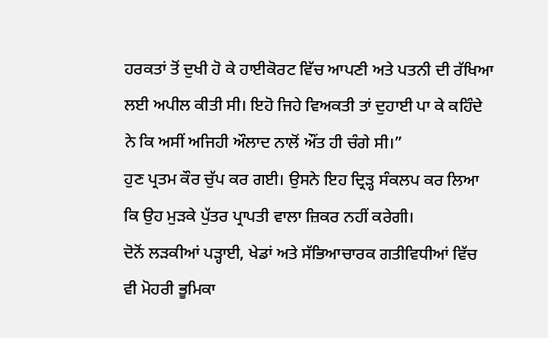ਹਰਕਤਾਂ ਤੋਂ ਦੁਖੀ ਹੋ ਕੇ ਹਾਈਕੋਰਟ ਵਿੱਚ ਆਪਣੀ ਅਤੇ ਪਤਨੀ ਦੀ ਰੱਖਿਆ ਲਈ ਅਪੀਲ ਕੀਤੀ ਸੀ। ਇਹੋ ਜਿਹੇ ਵਿਅਕਤੀ ਤਾਂ ਦੁਹਾਈ ਪਾ ਕੇ ਕਹਿੰਦੇ ਨੇ ਕਿ ਅਸੀਂ ਅਜਿਹੀ ਔਲਾਦ ਨਾਲੋਂ ਔਂਤ ਹੀ ਚੰਗੇ ਸੀ।”
ਹੁਣ ਪ੍ਰਤਮ ਕੌਰ ਚੁੱਪ ਕਰ ਗਈ। ਉਸਨੇ ਇਹ ਦ੍ਰਿੜ੍ਹ ਸੰਕਲਪ ਕਰ ਲਿਆ ਕਿ ਉਹ ਮੁੜਕੇ ਪੁੱਤਰ ਪ੍ਰਾਪਤੀ ਵਾਲਾ ਜ਼ਿਕਰ ਨਹੀਂ ਕਰੇਗੀ।
ਦੋਨੋਂ ਲੜਕੀਆਂ ਪੜ੍ਹਾਈ, ਖੇਡਾਂ ਅਤੇ ਸੱਭਿਆਚਾਰਕ ਗਤੀਵਿਧੀਆਂ ਵਿੱਚ ਵੀ ਮੋਹਰੀ ਭੂਮਿਕਾ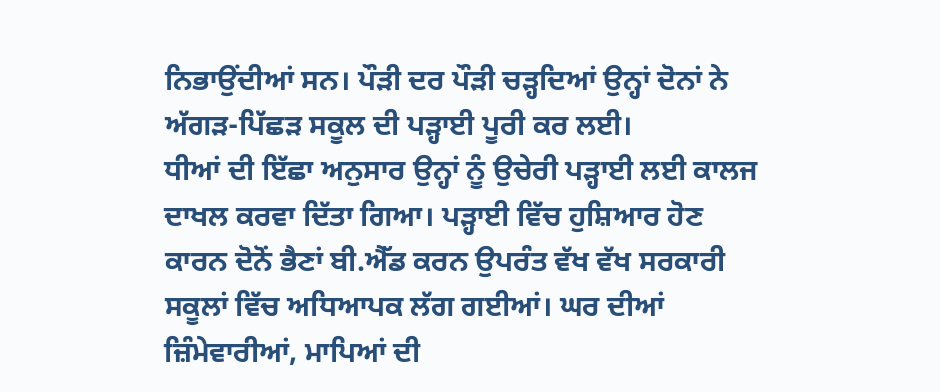ਨਿਭਾਉਂਦੀਆਂ ਸਨ। ਪੌੜੀ ਦਰ ਪੌੜੀ ਚੜ੍ਹਦਿਆਂ ਉਨ੍ਹਾਂ ਦੋਨਾਂ ਨੇ ਅੱਗੜ-ਪਿੱਛੜ ਸਕੂਲ ਦੀ ਪੜ੍ਹਾਈ ਪੂਰੀ ਕਰ ਲਈ।
ਧੀਆਂ ਦੀ ਇੱਛਾ ਅਨੁਸਾਰ ਉਨ੍ਹਾਂ ਨੂੰ ਉਚੇਰੀ ਪੜ੍ਹਾਈ ਲਈ ਕਾਲਜ ਦਾਖਲ ਕਰਵਾ ਦਿੱਤਾ ਗਿਆ। ਪੜ੍ਹਾਈ ਵਿੱਚ ਹੁਸ਼ਿਆਰ ਹੋਣ ਕਾਰਨ ਦੋਨੋਂ ਭੈਣਾਂ ਬੀ.ਐੱਡ ਕਰਨ ਉਪਰੰਤ ਵੱਖ ਵੱਖ ਸਰਕਾਰੀ ਸਕੂਲਾਂ ਵਿੱਚ ਅਧਿਆਪਕ ਲੱਗ ਗਈਆਂ। ਘਰ ਦੀਆਂ ਜ਼ਿੰਮੇਵਾਰੀਆਂ, ਮਾਪਿਆਂ ਦੀ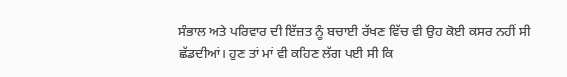ਸੰਭਾਲ ਅਤੇ ਪਰਿਵਾਰ ਦੀ ਇੱਜ਼ਤ ਨੂੰ ਬਚਾਈ ਰੱਖਣ ਵਿੱਚ ਵੀ ਉਹ ਕੋਈ ਕਸਰ ਨਹੀਂ ਸੀ ਛੱਡਦੀਆਂ। ਹੁਣ ਤਾਂ ਮਾਂ ਵੀ ਕਹਿਣ ਲੱਗ ਪਈ ਸੀ ਕਿ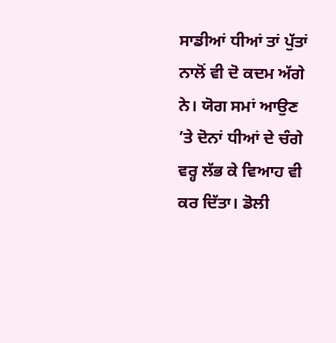ਸਾਡੀਆਂ ਧੀਆਂ ਤਾਂ ਪੁੱਤਾਂ ਨਾਲੋਂ ਵੀ ਦੋ ਕਦਮ ਅੱਗੇ ਨੇ। ਯੋਗ ਸਮਾਂ ਆਉਣ ’ਤੇ ਦੋਨਾਂ ਧੀਆਂ ਦੇ ਚੰਗੇ ਵਰ੍ਹ ਲੱਭ ਕੇ ਵਿਆਹ ਵੀ ਕਰ ਦਿੱਤਾ। ਡੋਲੀ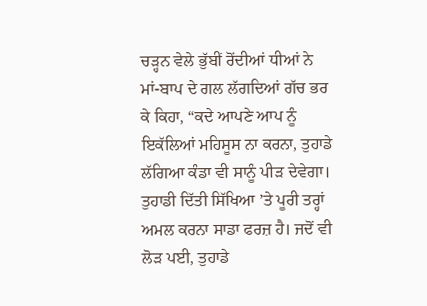ਚੜ੍ਹਨ ਵੇਲੇ ਭੁੱਬੀਂ ਰੋਂਦੀਆਂ ਧੀਆਂ ਨੇ ਮਾਂ-ਬਾਪ ਦੇ ਗਲ ਲੱਗਦਿਆਂ ਗੱਚ ਭਰ ਕੇ ਕਿਹਾ, “ਕਦੇ ਆਪਣੇ ਆਪ ਨੂੰ ਇਕੱਲਿਆਂ ਮਹਿਸੂਸ ਨਾ ਕਰਨਾ, ਤੁਹਾਡੇ ਲੱਗਿਆ ਕੰਡਾ ਵੀ ਸਾਨੂੰ ਪੀੜ ਦੇਵੇਗਾ। ਤੁਹਾਡੀ ਦਿੱਤੀ ਸਿੱਖਿਆ ’ਤੇ ਪੂਰੀ ਤਰ੍ਹਾਂ ਅਮਲ ਕਰਨਾ ਸਾਡਾ ਫਰਜ਼ ਹੈ। ਜਦੋਂ ਵੀ ਲੋੜ ਪਈ, ਤੁਹਾਡੇ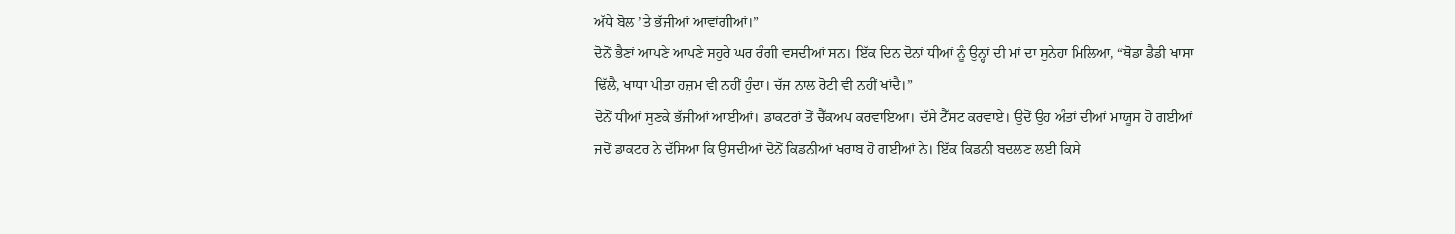ਅੱਧੇ ਬੋਲ ’ਤੇ ਭੱਜੀਆਂ ਆਵਾਂਗੀਆਂ।”
ਦੋਨੋਂ ਭੈਣਾਂ ਆਪਣੇ ਆਪਣੇ ਸਹੁਰੇ ਘਰ ਰੰਗੀ ਵਸਦੀਆਂ ਸਨ। ਇੱਕ ਦਿਨ ਦੋਨਾਂ ਧੀਆਂ ਨੂੰ ਉਨ੍ਹਾਂ ਦੀ ਮਾਂ ਦਾ ਸੁਨੇਹਾ ਮਿਲਿਆ, “ਥੋਡਾ ਡੈਡੀ ਖਾਸਾ ਢਿੱਲੈ, ਖਾਧਾ ਪੀਤਾ ਹਜ਼ਮ ਵੀ ਨਹੀਂ ਹੁੰਦਾ। ਚੱਜ ਨਾਲ ਰੋਟੀ ਵੀ ਨਹੀਂ ਖਾਂਦੈ।”
ਦੋਨੋਂ ਧੀਆਂ ਸੁਣਕੇ ਭੱਜੀਆਂ ਆਈਆਂ। ਡਾਕਟਰਾਂ ਤੋਂ ਚੈੱਕਅਪ ਕਰਵਾਇਆ। ਦੱਸੇ ਟੈੱਸਟ ਕਰਵਾਏ। ਉਦੋਂ ਉਹ ਅੰਤਾਂ ਦੀਆਂ ਮਾਯੂਸ ਹੋ ਗਈਆਂ ਜਦੋਂ ਡਾਕਟਰ ਨੇ ਦੱਸਿਆ ਕਿ ਉਸਦੀਆਂ ਦੋਨੋਂ ਕਿਡਨੀਆਂ ਖਰਾਬ ਹੋ ਗਈਆਂ ਨੇ। ਇੱਕ ਕਿਡਨੀ ਬਦਲਣ ਲਈ ਕਿਸੇ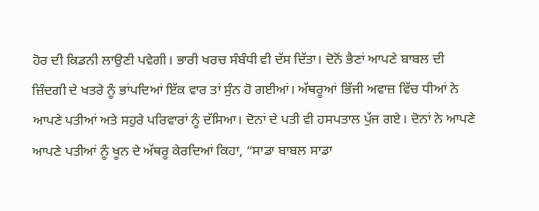ਹੋਰ ਦੀ ਕਿਡਨੀ ਲਾਉਣੀ ਪਵੇਗੀ। ਭਾਰੀ ਖਰਚ ਸੰਬੰਧੀ ਵੀ ਦੱਸ ਦਿੱਤਾ। ਦੋਨੋਂ ਭੈਣਾਂ ਆਪਣੇ ਬਾਬਲ ਦੀ ਜ਼ਿੰਦਗੀ ਦੇ ਖਤਰੇ ਨੂੰ ਭਾਂਪਦਿਆਂ ਇੱਕ ਵਾਰ ਤਾਂ ਸੁੰਨ ਹੋ ਗਈਆਂ। ਅੱਥਰੂਆਂ ਭਿੱਜੀ ਅਵਾਜ਼ ਵਿੱਚ ਧੀਆਂ ਨੇ ਆਪਣੇ ਪਤੀਆਂ ਅਤੇ ਸਹੁਰੇ ਪਰਿਵਾਰਾਂ ਨੂੰ ਦੱਸਿਆ। ਦੋਨਾਂ ਦੇ ਪਤੀ ਵੀ ਹਸਪਤਾਲ ਪੁੱਜ ਗਏ। ਦੋਨਾਂ ਨੇ ਆਪਣੇ ਆਪਣੇ ਪਤੀਆਂ ਨੂੰ ਖੂਨ ਦੇ ਅੱਥਰੂ ਕੇਰਦਿਆਂ ਕਿਹਾ, “ਸਾਡਾ ਬਾਬਲ ਸਾਡਾ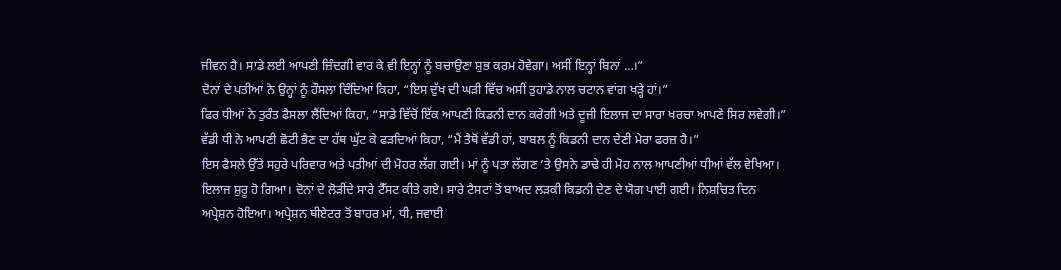ਜੀਵਨ ਹੈ। ਸਾਡੇ ਲਈ ਆਪਣੀ ਜ਼ਿੰਦਗੀ ਵਾਰ ਕੇ ਵੀ ਇਨ੍ਹਾਂ ਨੂੰ ਬਚਾਉਣਾ ਸ਼ੁਭ ਕਰਮ ਹੋਵੇਗਾ। ਅਸੀਂ ਇਨ੍ਹਾਂ ਬਿਨਾਂ …।”
ਦੋਨਾਂ ਦੇ ਪਤੀਆਂ ਨੇ ਉਨ੍ਹਾਂ ਨੂੰ ਹੌਸਲਾ ਦਿੰਦਿਆਂ ਕਿਹਾ, “ਇਸ ਦੁੱਖ ਦੀ ਘੜੀ ਵਿੱਚ ਅਸੀਂ ਤੁਹਾਡੇ ਨਾਲ ਚਟਾਨ ਵਾਂਗ ਖੜ੍ਹੇ ਹਾਂ।”
ਫਿਰ ਧੀਆਂ ਨੇ ਤੁਰੰਤ ਫੈਸਲਾ ਲੈਂਦਿਆਂ ਕਿਹਾ, “ਸਾਡੇ ਵਿੱਚੋਂ ਇੱਕ ਆਪਣੀ ਕਿਡਨੀ ਦਾਨ ਕਰੇਗੀ ਅਤੇ ਦੂਜੀ ਇਲਾਜ ਦਾ ਸਾਰਾ ਖਰਚਾ ਆਪਣੇ ਸਿਰ ਲਵੇਗੀ।”
ਵੱਡੀ ਧੀ ਨੇ ਆਪਣੀ ਛੋਟੀ ਭੈਣ ਦਾ ਹੱਥ ਘੁੱਟ ਕੇ ਫੜਦਿਆਂ ਕਿਹਾ, “ਮੈਂ ਤੈਥੋਂ ਵੱਡੀ ਹਾਂ, ਬਾਬਲ ਨੂੰ ਕਿਡਨੀ ਦਾਨ ਦੇਣੀ ਮੇਰਾ ਫਰਜ਼ ਹੈ।”
ਇਸ ਫੈਸਲੇ ਉੱਤੇ ਸਹੁਰੇ ਪਰਿਵਾਰ ਅਤੇ ਪਤੀਆਂ ਦੀ ਮੋਹਰ ਲੱਗ ਗਈ। ਮਾਂ ਨੂੰ ਪਤਾ ਲੱਗਣ ’ਤੇ ਉਸਨੇ ਡਾਢੇ ਹੀ ਮੋਹ ਨਾਲ ਆਪਣੀਆਂ ਧੀਆਂ ਵੱਲ ਵੇਖਿਆ।
ਇਲਾਜ ਸ਼ੁਰੂ ਹੋ ਗਿਆ। ਦੋਨਾਂ ਦੇ ਲੋੜੀਂਦੇ ਸਾਰੇ ਟੈੱਸਟ ਕੀਤੇ ਗਏ। ਸਾਰੇ ਟੈਸਟਾਂ ਤੋਂ ਬਾਅਦ ਲੜਕੀ ਕਿਡਨੀ ਦੇਣ ਦੇ ਯੋਗ ਪਾਈ ਗਈ। ਨਿਸ਼ਚਿਤ ਦਿਨ ਅਪ੍ਰੇਸ਼ਨ ਹੋਇਆ। ਅਪ੍ਰੇਸ਼ਨ ਥੀਏਟਰ ਤੋਂ ਬਾਹਰ ਮਾਂ, ਧੀ, ਜਵਾਈ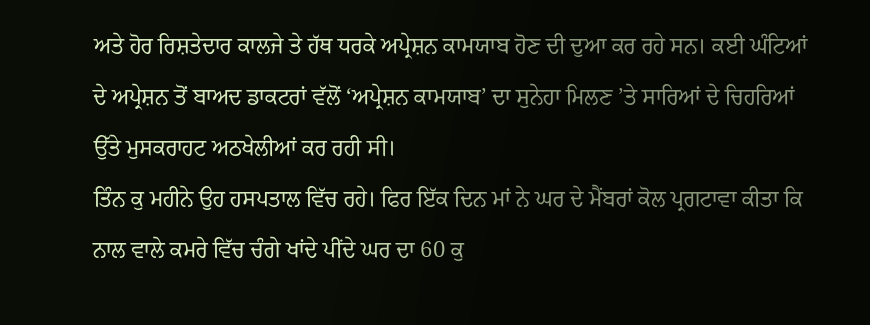ਅਤੇ ਹੋਰ ਰਿਸ਼ਤੇਦਾਰ ਕਾਲਜੇ ਤੇ ਹੱਥ ਧਰਕੇ ਅਪ੍ਰੇਸ਼ਨ ਕਾਮਯਾਬ ਹੋਣ ਦੀ ਦੁਆ ਕਰ ਰਹੇ ਸਨ। ਕਈ ਘੰਟਿਆਂ ਦੇ ਅਪ੍ਰੇਸ਼ਨ ਤੋਂ ਬਾਅਦ ਡਾਕਟਰਾਂ ਵੱਲੋਂ ‘ਅਪ੍ਰੇਸ਼ਨ ਕਾਮਯਾਬ’ ਦਾ ਸੁਨੇਹਾ ਮਿਲਣ ’ਤੇ ਸਾਰਿਆਂ ਦੇ ਚਿਹਰਿਆਂ ਉੱਤੇ ਮੁਸਕਰਾਹਟ ਅਠਖੇਲੀਆਂ ਕਰ ਰਹੀ ਸੀ।
ਤਿੰਨ ਕੁ ਮਹੀਨੇ ਉਹ ਹਸਪਤਾਲ ਵਿੱਚ ਰਹੇ। ਫਿਰ ਇੱਕ ਦਿਨ ਮਾਂ ਨੇ ਘਰ ਦੇ ਮੈਂਬਰਾਂ ਕੋਲ ਪ੍ਰਗਟਾਵਾ ਕੀਤਾ ਕਿ ਨਾਲ ਵਾਲੇ ਕਮਰੇ ਵਿੱਚ ਚੰਗੇ ਖਾਂਦੇ ਪੀਂਦੇ ਘਰ ਦਾ 60 ਕੁ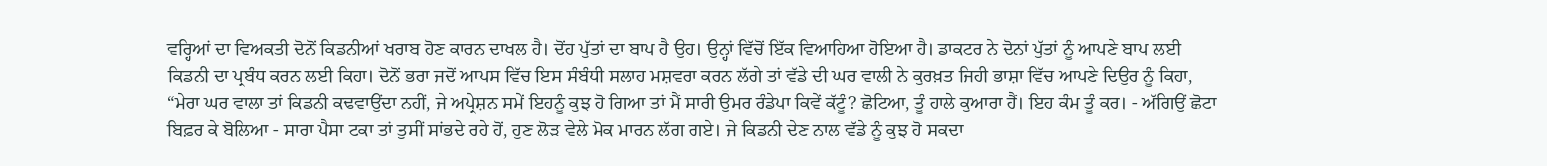ਵਰ੍ਹਿਆਂ ਦਾ ਵਿਅਕਤੀ ਦੋਨੋਂ ਕਿਡਨੀਆਂ ਖਰਾਬ ਹੋਣ ਕਾਰਨ ਦਾਖਲ ਹੈ। ਦੋਂਹ ਪੁੱਤਾਂ ਦਾ ਬਾਪ ਹੈ ਉਹ। ਉਨ੍ਹਾਂ ਵਿੱਚੋਂ ਇੱਕ ਵਿਆਹਿਆ ਹੋਇਆ ਹੈ। ਡਾਕਟਰ ਨੇ ਦੋਨਾਂ ਪੁੱਤਾਂ ਨੂੰ ਆਪਣੇ ਬਾਪ ਲਈ ਕਿਡਨੀ ਦਾ ਪ੍ਰਬੰਧ ਕਰਨ ਲਈ ਕਿਹਾ। ਦੋਨੋਂ ਭਰਾ ਜਦੋਂ ਆਪਸ ਵਿੱਚ ਇਸ ਸੰਬੰਧੀ ਸਲਾਹ ਮਸ਼ਵਰਾ ਕਰਨ ਲੱਗੇ ਤਾਂ ਵੱਡੇ ਦੀ ਘਰ ਵਾਲੀ ਨੇ ਕੁਰਖ਼ਤ ਜਿਹੀ ਭਾਸ਼ਾ ਵਿੱਚ ਆਪਣੇ ਦਿਉਰ ਨੂੰ ਕਿਹਾ, “ਮੇਰਾ ਘਰ ਵਾਲਾ ਤਾਂ ਕਿਡਨੀ ਕਢਵਾਉਂਦਾ ਨਹੀਂ, ਜੇ ਅਪ੍ਰੇਸ਼ਨ ਸਮੇਂ ਇਹਨੂੰ ਕੁਝ ਹੋ ਗਿਆ ਤਾਂ ਮੈਂ ਸਾਰੀ ਉਮਰ ਰੰਡੇਪਾ ਕਿਵੇਂ ਕੱਟੂੰ? ਛੋਟਿਆ, ਤੂੰ ਹਾਲੇ ਕੁਆਰਾ ਹੈਂ। ਇਹ ਕੰਮ ਤੂੰ ਕਰ। - ਅੱਗਿਉਂ ਛੋਟਾ ਬਿਫ਼ਰ ਕੇ ਬੋਲਿਆ - ਸਾਰਾ ਪੈਸਾ ਟਕਾ ਤਾਂ ਤੁਸੀਂ ਸਾਂਭਦੇ ਰਹੇ ਹੋਂ, ਹੁਣ ਲੋੜ ਵੇਲੇ ਮੋਕ ਮਾਰਨ ਲੱਗ ਗਏ। ਜੇ ਕਿਡਨੀ ਦੇਣ ਨਾਲ ਵੱਡੇ ਨੂੰ ਕੁਝ ਹੋ ਸਕਦਾ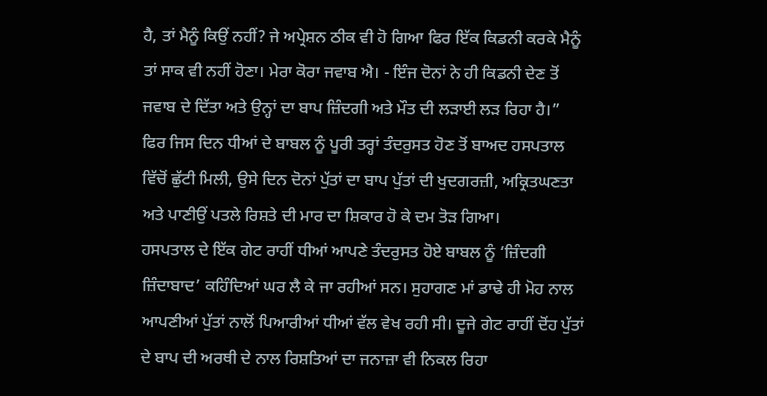ਹੈ, ਤਾਂ ਮੈਨੂੰ ਕਿਉਂ ਨਹੀਂ? ਜੇ ਅਪ੍ਰੇਸ਼ਨ ਠੀਕ ਵੀ ਹੋ ਗਿਆ ਫਿਰ ਇੱਕ ਕਿਡਨੀ ਕਰਕੇ ਮੈਨੂੰ ਤਾਂ ਸਾਕ ਵੀ ਨਹੀਂ ਹੋਣਾ। ਮੇਰਾ ਕੋਰਾ ਜਵਾਬ ਐ। - ਇੰਜ ਦੋਨਾਂ ਨੇ ਹੀ ਕਿਡਨੀ ਦੇਣ ਤੋਂ ਜਵਾਬ ਦੇ ਦਿੱਤਾ ਅਤੇ ਉਨ੍ਹਾਂ ਦਾ ਬਾਪ ਜ਼ਿੰਦਗੀ ਅਤੇ ਮੌਤ ਦੀ ਲੜਾਈ ਲੜ ਰਿਹਾ ਹੈ।”
ਫਿਰ ਜਿਸ ਦਿਨ ਧੀਆਂ ਦੇ ਬਾਬਲ ਨੂੰ ਪੂਰੀ ਤਰ੍ਹਾਂ ਤੰਦਰੁਸਤ ਹੋਣ ਤੋਂ ਬਾਅਦ ਹਸਪਤਾਲ ਵਿੱਚੋਂ ਛੁੱਟੀ ਮਿਲੀ, ਉਸੇ ਦਿਨ ਦੋਨਾਂ ਪੁੱਤਾਂ ਦਾ ਬਾਪ ਪੁੱਤਾਂ ਦੀ ਖੁਦਗਰਜ਼ੀ, ਅਕ੍ਰਿਤਘਣਤਾ ਅਤੇ ਪਾਣੀਉਂ ਪਤਲੇ ਰਿਸ਼ਤੇ ਦੀ ਮਾਰ ਦਾ ਸ਼ਿਕਾਰ ਹੋ ਕੇ ਦਮ ਤੋੜ ਗਿਆ।
ਹਸਪਤਾਲ ਦੇ ਇੱਕ ਗੇਟ ਰਾਹੀਂ ਧੀਆਂ ਆਪਣੇ ਤੰਦਰੁਸਤ ਹੋਏ ਬਾਬਲ ਨੂੰ ‘ਜ਼ਿੰਦਗੀ ਜ਼ਿੰਦਾਬਾਦ’ ਕਹਿੰਦਿਆਂ ਘਰ ਲੈ ਕੇ ਜਾ ਰਹੀਆਂ ਸਨ। ਸੁਹਾਗਣ ਮਾਂ ਡਾਢੇ ਹੀ ਮੋਹ ਨਾਲ ਆਪਣੀਆਂ ਪੁੱਤਾਂ ਨਾਲੋਂ ਪਿਆਰੀਆਂ ਧੀਆਂ ਵੱਲ ਵੇਖ ਰਹੀ ਸੀ। ਦੂਜੇ ਗੇਟ ਰਾਹੀਂ ਦੋਂਹ ਪੁੱਤਾਂ ਦੇ ਬਾਪ ਦੀ ਅਰਥੀ ਦੇ ਨਾਲ ਰਿਸ਼ਤਿਆਂ ਦਾ ਜਨਾਜ਼ਾ ਵੀ ਨਿਕਲ ਰਿਹਾ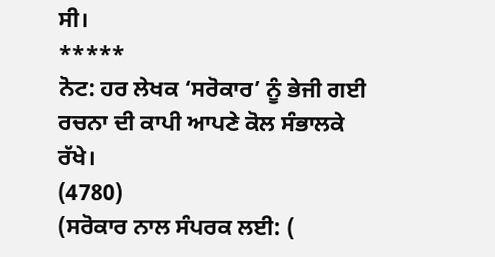ਸੀ।
*****
ਨੋਟ: ਹਰ ਲੇਖਕ ‘ਸਰੋਕਾਰ’ ਨੂੰ ਭੇਜੀ ਗਈ ਰਚਨਾ ਦੀ ਕਾਪੀ ਆਪਣੇ ਕੋਲ ਸੰਭਾਲਕੇ ਰੱਖੇ।
(4780)
(ਸਰੋਕਾਰ ਨਾਲ ਸੰਪਰਕ ਲਈ: (